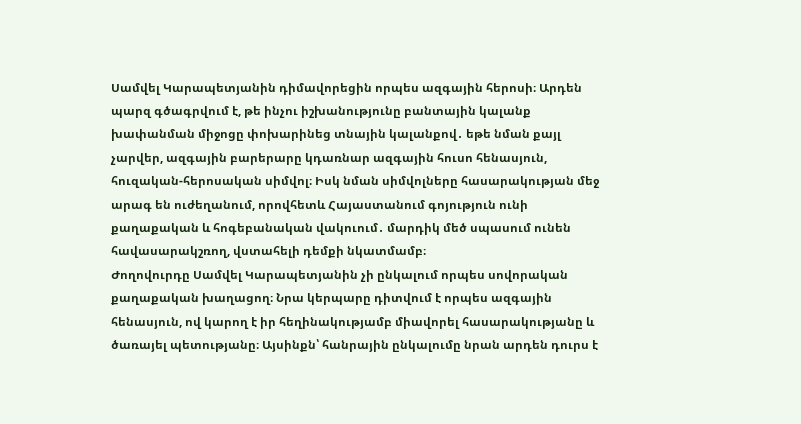Սամվել Կարապետյանին դիմավորեցին որպես ազգային հերոսի։ Արդեն պարզ գծագրվում է, թե ինչու իշխանությունը բանտային կալանք խափանման միջոցը փոխարինեց տնային կալանքով․ եթե նման քայլ չարվեր, ազգային բարերարը կդառնար ազգային հուսո հենասյուն, հուզական-հերոսական սիմվոլ։ Իսկ նման սիմվոլները հասարակության մեջ արագ են ուժեղանում, որովհետև Հայաստանում գոյություն ունի քաղաքական և հոգեբանական վակուում․ մարդիկ մեծ սպասում ունեն հավասարակշռող, վստահելի դեմքի նկատմամբ։
Ժողովուրդը Սամվել Կարապետյանին չի ընկալում որպես սովորական քաղաքական խաղացող։ Նրա կերպարը դիտվում է որպես ազգային հենասյուն, ով կարող է իր հեղինակությամբ միավորել հասարակությանը և ծառայել պետությանը։ Այսինքն՝ հանրային ընկալումը նրան արդեն դուրս է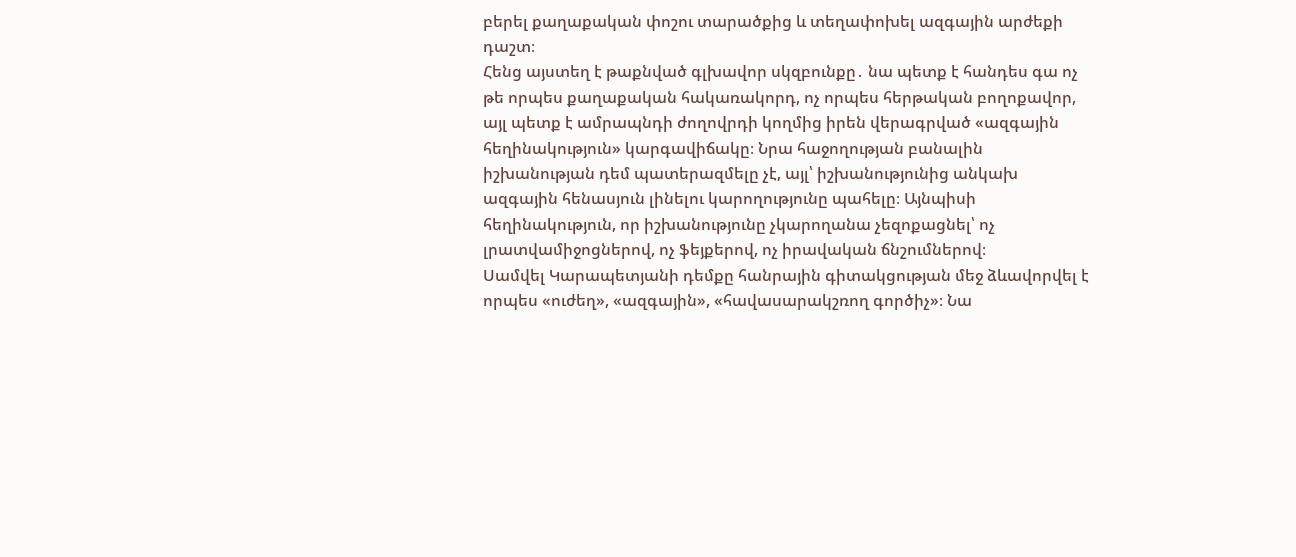բերել քաղաքական փոշու տարածքից և տեղափոխել ազգային արժեքի դաշտ։
Հենց այստեղ է թաքնված գլխավոր սկզբունքը․ նա պետք է հանդես գա ոչ թե որպես քաղաքական հակառակորդ, ոչ որպես հերթական բողոքավոր, այլ պետք է ամրապնդի ժողովրդի կողմից իրեն վերագրված «ազգային հեղինակություն» կարգավիճակը։ Նրա հաջողության բանալին իշխանության դեմ պատերազմելը չէ, այլ՝ իշխանությունից անկախ ազգային հենասյուն լինելու կարողությունը պահելը։ Այնպիսի հեղինակություն, որ իշխանությունը չկարողանա չեզոքացնել՝ ոչ լրատվամիջոցներով, ոչ ֆեյքերով, ոչ իրավական ճնշումներով։
Սամվել Կարապետյանի դեմքը հանրային գիտակցության մեջ ձևավորվել է որպես «ուժեղ», «ազգային», «հավասարակշռող գործիչ»։ Նա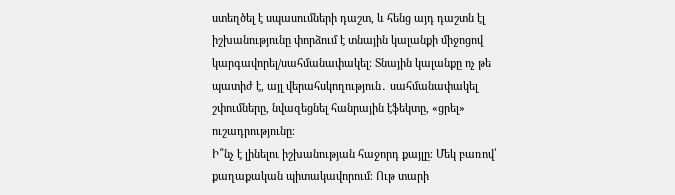ստեղծել է սպասումների դաշտ, և հենց այդ դաշտն էլ իշխանությունը փորձում է տնային կալանքի միջոցով կարգավորել/սահմանափակել։ Տնային կալանքը ոչ թե պատիժ է, այլ վերահսկողություն․ սահմանափակել շփումները, նվազեցնել հանրային էֆեկտը, «ցրել» ուշադրությունը։
Ի՞նչ է լինելու իշխանության հաջորդ քայլը։ Մեկ բառով՝ քաղաքական պիտակավորում։ Ութ տարի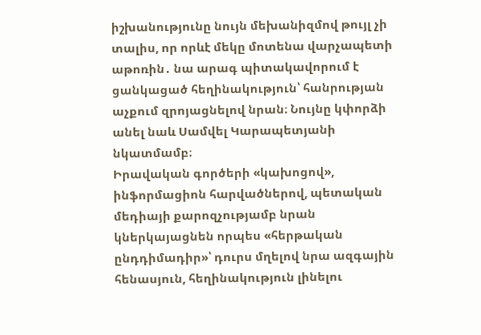իշխանությունը նույն մեխանիզմով թույլ չի տալիս, որ որևէ մեկը մոտենա վարչապետի աթոռին․ նա արագ պիտակավորում է ցանկացած հեղինակություն՝ հանրության աչքում զրոյացնելով նրան։ Նույնը կփորձի անել նաև Սամվել Կարապետյանի նկատմամբ։
Իրավական գործերի «կախոցով», ինֆորմացիոն հարվածներով, պետական մեդիայի քարոզչությամբ նրան կներկայացնեն որպես «հերթական ընդդիմադիր»՝ դուրս մղելով նրա ազգային հենասյուն, հեղինակություն լինելու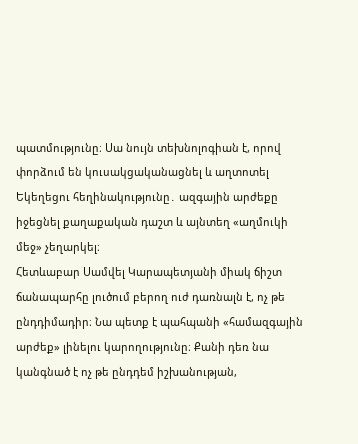պատմությունը։ Սա նույն տեխնոլոգիան է, որով փորձում են կուսակցականացնել և աղտոտել Եկեղեցու հեղինակությունը․ ազգային արժեքը իջեցնել քաղաքական դաշտ և այնտեղ «աղմուկի մեջ» չեղարկել։
Հետևաբար Սամվել Կարապետյանի միակ ճիշտ ճանապարհը լուծում բերող ուժ դառնալն է, ոչ թե ընդդիմադիր։ Նա պետք է պահպանի «համազգային արժեք» լինելու կարողությունը։ Քանի դեռ նա կանգնած է ոչ թե ընդդեմ իշխանության,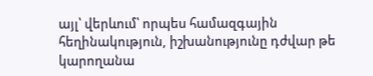այլ՝ վերևում՝ որպես համազգային հեղինակություն, իշխանությունը դժվար թե կարողանա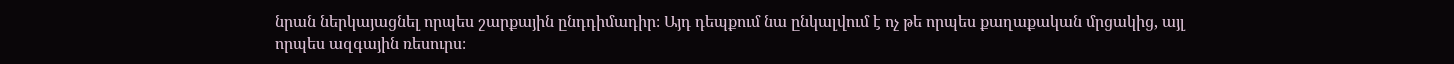նրան ներկայացնել որպես շարքային ընդդիմադիր։ Այդ դեպքում նա ընկալվում է ոչ թե որպես քաղաքական մրցակից, այլ որպես ազգային ռեսուրս։